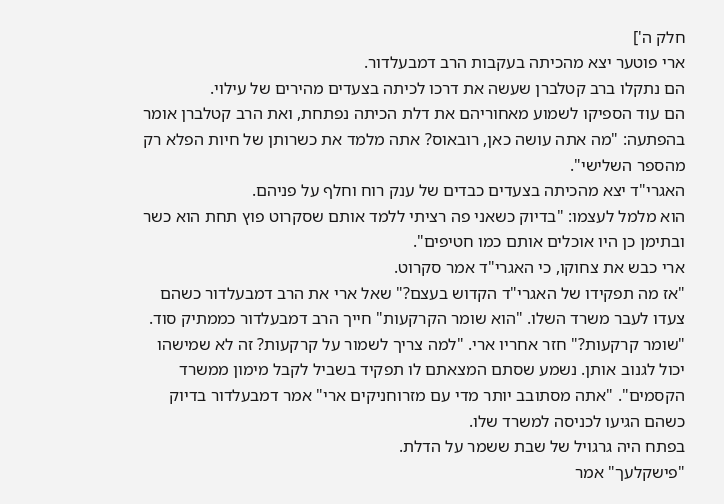חלק ה']
ארי פוטער יצא מהכיתה בעקבות הרב דמבעלדור.
הם נתקלו ברב קטלברן שעשה את דרכו לכיתה בצעדים מהירים של עילוי.
הם עוד הספיקו לשמוע מאחוריהם את דלת הכיתה נפתחת, ואת הרב קטלברן אומר בהפתעה: "מה אתה עושה כאן, רובאוס? אתה מלמד את כשרותן של חיות הפלא רק מהספר השלישי".
האגרי"ד יצא מהכיתה בצעדים כבדים של ענק רוח וחלף על פניהם.
הוא מלמל לעצמו: "בדיוק כשאני פה רציתי ללמד אותם שסקרוט פוץ תחת הוא כשר ובתימן כן היו אוכלים אותם כמו חטיפים".
ארי כבש את צחוקו, כי האגרי"ד אמר סקרוט.
"אז מה תפקידו של האגרי"ד הקדוש בעצם?" שאל ארי את הרב דמבעלדור כשהם צעדו לעבר משרד השלו. "הוא שומר הקרקעות" חייך הרב דמבעלדור כממתיק סוד. "שומר קרקעות?" חזר אחריו ארי. "למה צריך לשמור על קרקעות? זה לא שמישהו יכול לגנוב אותן. נשמע שסתם המצאתם לו תפקיד בשביל לקבל מימון ממשרד הקסמים". "אתה מסתובב יותר מדי עם מזרוחניקים ארי" אמר דמבעלדור בדיוק כשהם הגיעו לכניסה למשרד שלו.
בפתח היה גרגויל של שבת ששמר על הדלת.
"פישקלעך" אמר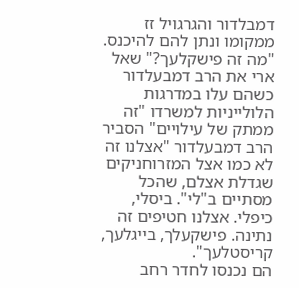דמבלדור והגרגויל זז ממקומו ונתן להם להיכנס.
"מה זה פישקלעך?" שאל ארי את הרב דמבעלדור כשהם עלו במדרגות הלולייניות למשרדו "זה ממתק של עילויים" הסביר הרב דמבעלדור "אצלנו זה לא כמו אצל המזרוחניקים שגדלת אצלם, שהכל מסתיים ב"לי". ביסלי, כיפלי. אצלנו חטיפים זה נתינה. פישקעלך, בייגלעך, קריסטלעך".
הם נכנסו לחדר רחב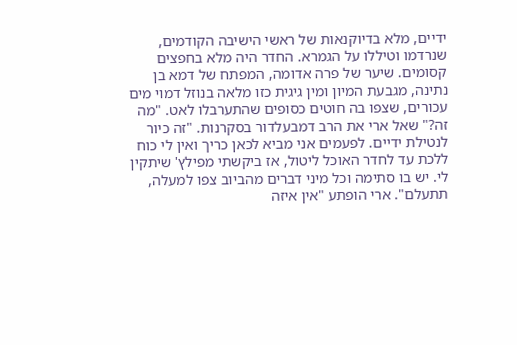ידיים, מלא בדיוקנאות של ראשי הישיבה הקודמים, שנרדמו וטיללו על הגמרא. החדר היה מלא בחפצים קסומים. שיער של פרה אדומה, המפתח של דמא בן נתינה, מגבעת המיון ומין גיגית כזו מלאה בנוזל דמוי מים עכורים, שצפו בה חוטים כסופים שהתערבלו לאט. "מה זה?" שאל ארי את הרב דמבעלדור בסקרנות. "זה כיור לנטילת ידיים. לפעמים אני מביא לכאן כריך ואין לי כוח ללכת עד לחדר האוכל ליטול, אז ביקשתי מפילץ' שיתקין לי. יש בו סתימה וכל מיני דברים מהביוב צפו למעלה, תתעלם". ארי הופתע "אין איזה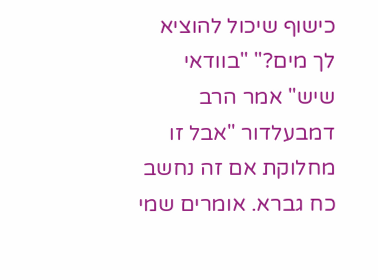כישוף שיכול להוציא לך מים?" "בוודאי שיש" אמר הרב דמבעלדור "אבל זו מחלוקת אם זה נחשב כח גברא. אומרים שמי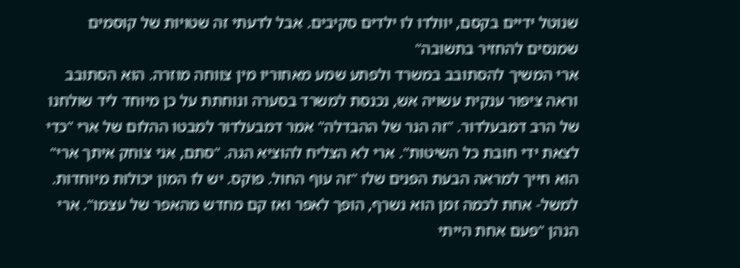שנוטל ידיים בקסם, יוולדו לו ילדים סקיבים. אבל לדעתי זה שטויות של קוסמים שמנסים להחזיר בתשובה"
ארי המשיך להסתובב במשרד ולפתע שמע מאחוריו מין צווחה מוזרה. הוא הסתובב וראה ציפור ענקית עשויה אש, נכנסת למשרד בסערה ונוחתת על כן מיוחד ליד שולחנו של הרב דמבעלדור. "זה הנר של ההבדלה" אמר דמבעלדור למבטו ההלום של ארי "כדי לצאת ידי חובת כל השיטות". ארי לא הצליח להוציא הגה. "סתם, אני צוחק איתך ארי" הוא חייך למראה הבעת הפנים שלו "זה עוף החול. פוקס. יש לו המון יכולות מיוחדות. למשל- אחת לכמה זמן הוא נשרף, הופך לאפר ואז קם מחדש מהאפר של עצמו". ארי הנהן "פעם אחת הייתי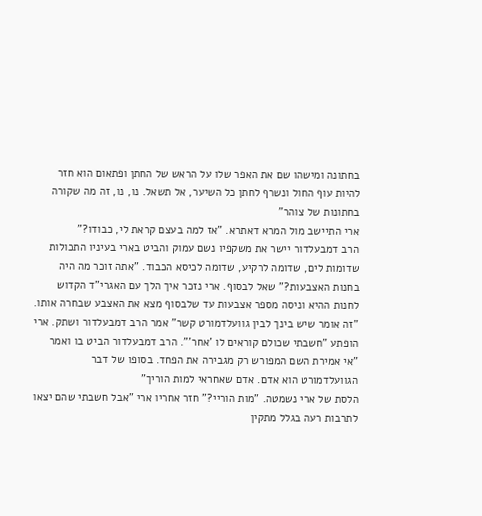בחתונה ומישהו שם את האפר שלו על הראש של החתן ופתאום הוא חזר להיות עוף החול ונשרף לחתן כל השיער, אל תשאל. נו, נו, זה מה שקורה בחתונות של צוהר"
ארי התיישב מול המרא דאתרא. "אז למה בעצם קראת לי, כבודו?"
הרב דמבעלדור יישר את משקפיו נשם עמוק והביט בארי בעיניו התכולות שדומות לים, שדומה לרקיע, שדומה לכיסא הכבוד. "אתה זוכר מה היה בחנות האצבעות?" שאל לבסוף. ארי נזכר איך הלך עם האגרי"ד הקדוש לחנות ההיא וניסה מספר אצבעות עד שלבסוף מצא את האצבע שבחרה אותו. "זה אומר שיש בינך לבין גוועלדמורט קשר" אמר הרב דמבעלדור ושתק. ארי הופתע "חשבתי שכולם קוראים לו 'אחר'". הרב דמבעלדור הביט בו ואמר "אי אמירת השם המפורש רק מגבירה את הפחד. בסופו של דבר הגוועלדמורט הוא אדם. אדם שאחראי למות הוריך"
הלסת של ארי נשמטה. "מות הוריי?" חזר אחריו ארי "אבל חשבתי שהם יצאו לתרבות רעה בגלל מתקין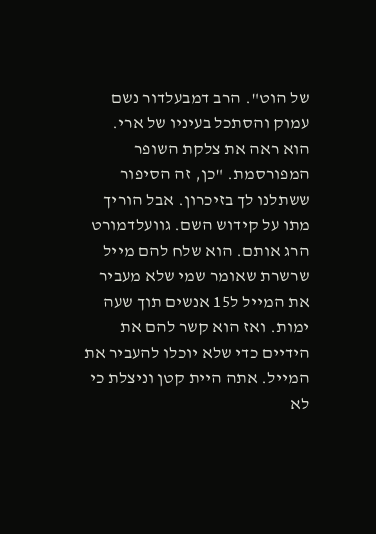של הוט". הרב דמבעלדור נשם עמוק והסתכל בעיניו של ארי. הוא ראה את צלקת השופר המפורסמת. "כן, זה הסיפור ששתלנו לך בזיכרון. אבל הוריך מתו על קידוש השם. גוועלדמורט הרג אותם. הוא שלח להם מייל שרשרת שאומר שמי שלא מעביר את המייל ל15 אנשים תוך שעה ימות. ואז הוא קשר להם את הידיים כדי שלא יוכלו להעביר את המייל. אתה היית קטן וניצלת כי לא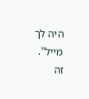היה לך מייל".
זה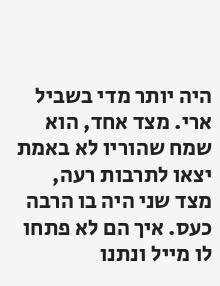היה יותר מדי בשביל ארי. מצד אחד, הוא שמח שהוריו לא באמת יצאו לתרבות רעה, מצד שני היה בו הרבה כעס. איך הם לא פתחו לו מייל ונתנו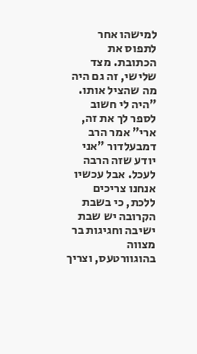למישהו אחר לתפוס את הכתובת. מצד שלישי, זה גם היה מה שהציל אותו.
"היה לי חשוב לספר לך את זה, ארי" אמר הרב דמבעלדור "אני יודע שזה הרבה לעכל. אבל עכשיו אנחנו צריכים ללכת, כי בשבת הקרובה יש שבת ישיבה וחגיגות בר מצווה בהוגוורטעס, וצריך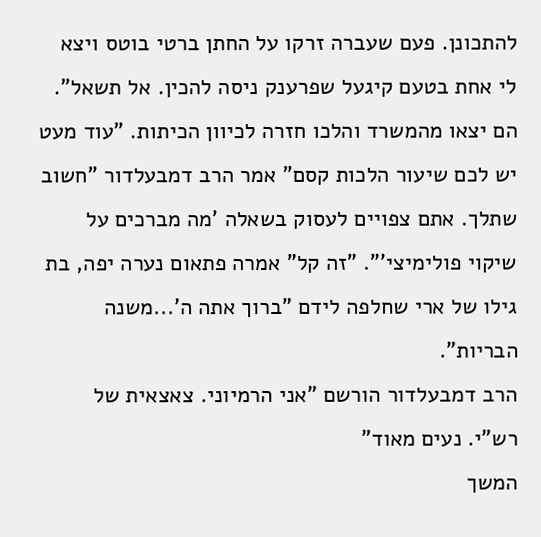להתכונן. פעם שעברה זרקו על החתן ברטי בוטס ויצא לי אחת בטעם קיגעל שפרענק ניסה להכין. אל תשאל".
הם יצאו מהמשרד והלכו חזרה לכיוון הכיתות. "עוד מעט יש לכם שיעור הלכות קסם" אמר הרב דמבעלדור "חשוב שתלך. אתם צפויים לעסוק בשאלה 'מה מברכים על שיקוי פולימיצי'". "זה קל" אמרה פתאום נערה יפה, בת גילו של ארי שחלפה לידם "ברוך אתה ה'...משנה הבריות".
הרב דמבעלדור הורשם "אני הרמיוני. צאצאית של רש"י. נעים מאוד"
המשך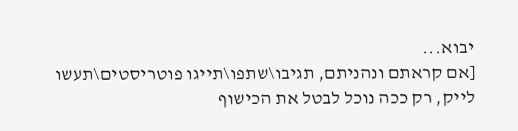יבוא...
[אם קראתם ונהניתם, תגיבו\שתפו\תייגו פוטריסטים\תעשו לייק, רק ככה נוכל לבטל את הכישוף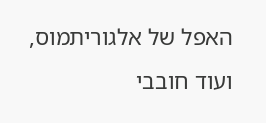האפל של אלגוריתמוס, ועוד חובבי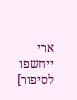ארי ייחשפו לסיפור]